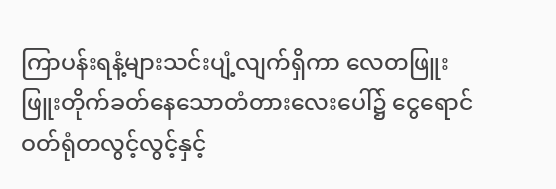ကြာပန်းရနံ့များသင်းပျံ့လျက်ရှိကာ လေတဖြူးဖြူးတိုက်ခတ်နေသောတံတားလေးပေါ်၌ ငွေရောင်ဝတ်ရုံတလွင့်လွင့်နှင့်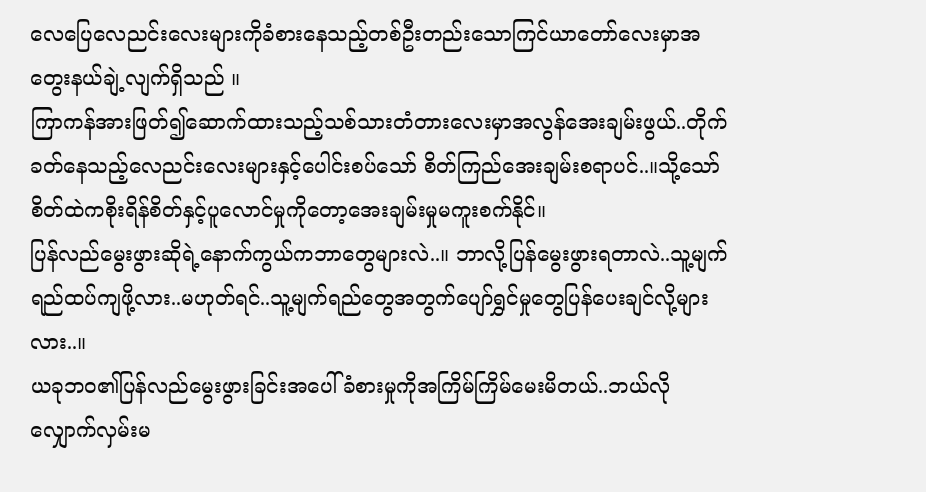လေပြေလေညင်းလေးများကိုခံစားနေသည့်တစ်ဦးတည်းသောကြင်ယာတော်လေးမှာအတွေးနယ်ချဲ့လျက်ရှိသည် ။
ကြာကန်အားဖြတ်၍ဆောက်ထားသည့်သစ်သားတံတားလေးမှာအလွန်အေးချမ်းဖွယ်..တိုက်ခတ်နေသည့်လေညင်းလေးများနှင့်ပေါင်းစပ်သော် စိတ်ကြည်အေးချမ်းစရာပင်..။သို့သော်စိတ်ထဲကစိုးရိန်စိတ်နှင့်ပူလောင်မှုကိုတော့အေးချမ်းမှုမကူးစက်နိုင်။
ပြန်လည်မွေးဖွားဆိုရဲ့နောက်ကွယ်ကဘာတွေများလဲ..။ ဘာလို့ပြန်မွေးဖွားရတာလဲ..သူ့မျက်ရည်ထပ်ကျဖို့လား..မဟုတ်ရင်..သူ့မျက်ရည်တွေအတွက်ပျော်ရွှင်မှုတွေပြန်ပေးချင်လို့များလား..။
ယခုဘဝ၏ပြန်လည်မွေးဖွားခြင်းအပေါ်ခံစားမှုကိုအကြိမ်ကြိမ်မေးမိတယ်..ဘယ်လိုလျှောက်လှမ်းမ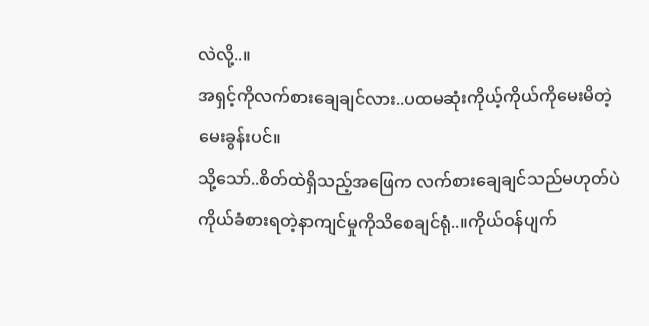လဲလို့..။
အရှင့်ကိုလက်စားချေချင်လား..ပထမဆုံးကိုယ့်ကိုယ်ကိုမေးမိတဲ့မေးခွန်းပင်။
သို့သော်..စိတ်ထဲရှိသည့်အဖြေက လက်စားချေချင်သည်မဟုတ်ပဲ ကိုယ်ခံစားရတဲ့နာကျင်မှုကိုသိစေချင်ရုံ..။ကိုယ်ဝန်ပျက်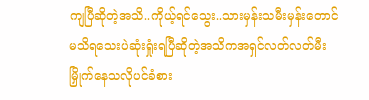ကျပြီဆိုတဲ့အသိ..ကိုယ့်ရင်သွေး..သားမှန်းသမီးမှန်းတောင်မသိရသေးပဲဆုံးရှုံးရပြီဆိုတဲ့အသိကအရှင်လတ်လတ်မီးမြှိုက်နေသလိုပင်ခံစား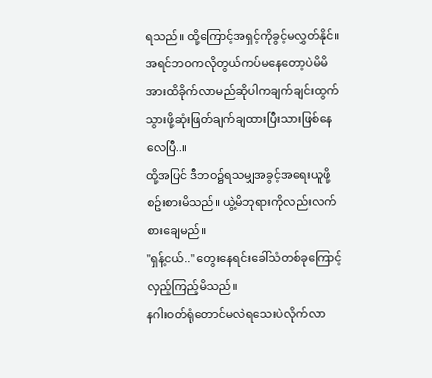ရသည်။ ထို့ကြောင့်အရှင့်ကိုခွင့်မလွှတ်နိုင်။
အရင်ဘဝကလိုတွယ်ကပ်မနေတော့ပဲမိမိအားထိခိုက်လာမည်ဆိုပါကချက်ချင်းထွက်သွားဖို့ဆုံးဖြတ်ချက်ချထားပြီးသားဖြစ်နေလေပြီ..။
ထို့အပြင် ဒီဘဝ၌ရသမျှအခွင့်အရေးယူဖို့စဥ်းစားမိသည်။ ယွဲ့မိဘုရားကိုလည်းလက်စားချေမည်။
"ရှန့်ငယ်.." တွေးနေရင်းခေါ်သံတစ်ခုကြောင့်လှည့်ကြည့်မိသည်။
နဂါးဝတ်ရုံတောင်မလဲရသေးပဲလိုက်လာ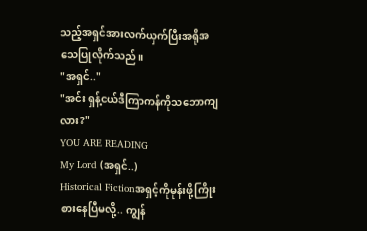သည့်အရှင်အားလက်ယှက်ပြီးအရိုအသေပြုလိုက်သည်။
"အရှင်.."
"အင်း ရှန့်ငယ်ဒီကြာကန်ကိုသဘောကျလား?"
YOU ARE READING
My Lord (အရှင်..)
Historical Fictionအရှင့်ကိုမုန်းဖို့ကြိုးစားနေပြီမလို့.. ကျွန်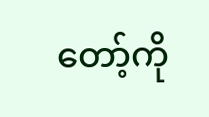တော့်ကို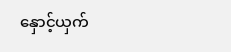နှောင့်ယှက်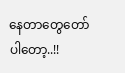နေတာတွေတော်ပါတော့..!!